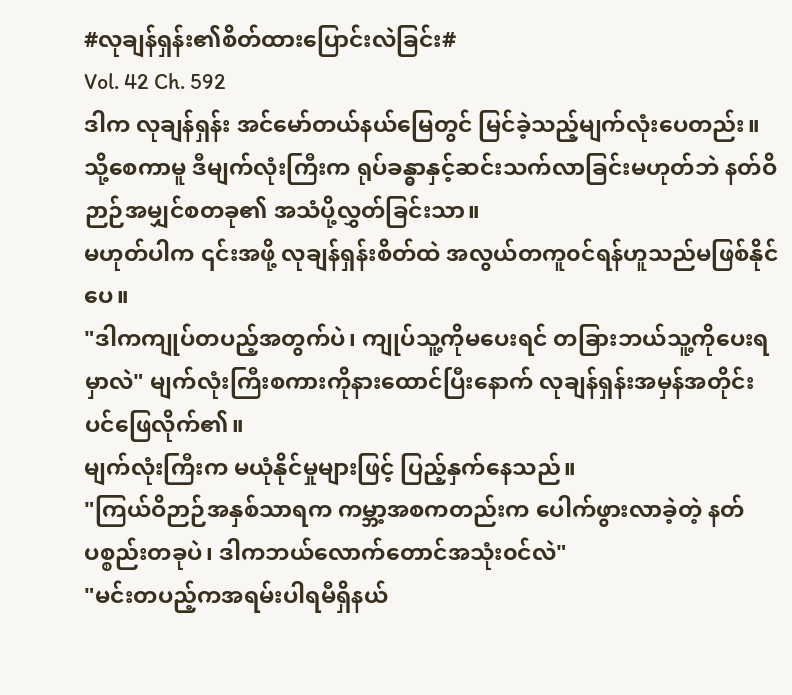#လုချန်ရှန်း၏စိတ်ထားပြောင်းလဲခြင်း#
Vol. 42 Ch. 592
ဒါက လုချန်ရှန်း အင်မော်တယ်နယ်မြေတွင် မြင်ခဲ့သည့်မျက်လုံးပေတည်း။
သို့စေကာမူ ဒီမျက်လုံးကြီးက ရုပ်ခန္ဓာနှင့်ဆင်းသက်လာခြင်းမဟုတ်ဘဲ နတ်ဝိဉာဉ်အမျှင်စတခု၏ အသံပို့လွှတ်ခြင်းသာ။
မဟုတ်ပါက ၎င်းအဖို့ လုချန်ရှန်းစိတ်ထဲ အလွယ်တကူ၀င်ရန်ဟူသည်မဖြစ်နိုင်ပေ။
"ဒါကကျုပ်တပည့်အတွက်ပဲ၊ ကျုပ်သူ့ကိုမပေးရင် တခြားဘယ်သူ့ကိုပေးရမှာလဲ" မျက်လုံးကြီးစကားကိုနားထောင်ပြီးနောက် လုချန်ရှန်းအမှန်အတိုင်းပင်ဖြေလိုက်၏။
မျက်လုံးကြီးက မယုံနိုင်မှုများဖြင့် ပြည့်နှက်နေသည်။
"ကြယ်ဝိဉာဉ်အနှစ်သာရက ကမ္ဘာ့အစကတည်းက ပေါက်ဖွားလာခဲ့တဲ့ နတ်ပစ္စည်းတခုပဲ၊ ဒါကဘယ်လောက်တောင်အသုံး၀င်လဲ"
"မင်းတပည့်ကအရမ်းပါရမီရှိနယ်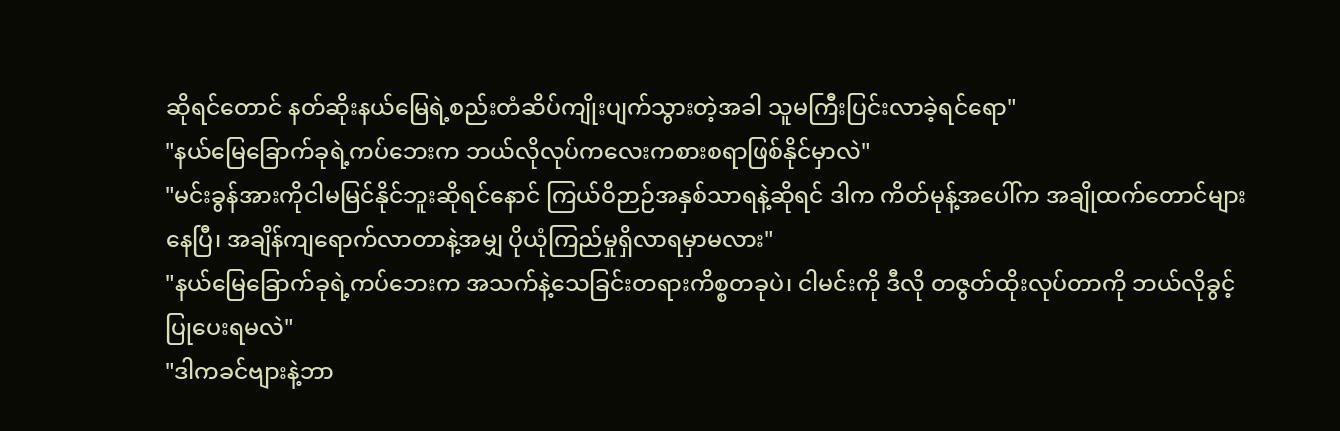ဆိုရင်တောင် နတ်ဆိုးနယ်မြေရဲ့စည်းတံဆိပ်ကျိုးပျက်သွားတဲ့အခါ သူမကြီးပြင်းလာခဲ့ရင်ရော"
"နယ်မြေခြောက်ခုရဲ့ကပ်ဘေးက ဘယ်လိုလုပ်ကလေးကစားစရာဖြစ်နိုင်မှာလဲ"
"မင်းခွန်အားကိုငါမမြင်နိုင်ဘူးဆိုရင်နောင် ကြယ်ဝိဉာဉ်အနှစ်သာရနဲ့ဆိုရင် ဒါက ကိတ်မုန့်အပေါ်က အချိုထက်တောင်များနေပြီ၊ အချိန်ကျရောက်လာတာနဲ့အမျှ ပိုယုံကြည်မှုရှိလာရမှာမလား"
"နယ်မြေခြောက်ခုရဲ့ကပ်ဘေးက အသက်နဲ့သေခြင်းတရားကိစ္စတခုပဲ၊ ငါမင်းကို ဒီလို တဇွတ်ထိုးလုပ်တာကို ဘယ်လိုခွင့်ပြုပေးရမလဲ"
"ဒါကခင်ဗျားနဲ့ဘာ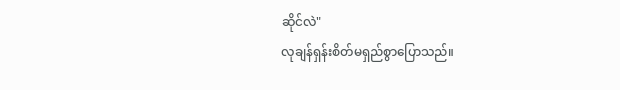ဆိုင်လဲ"
လုချန်ရှန်းစိတ်မရှည်စွာပြောသည်။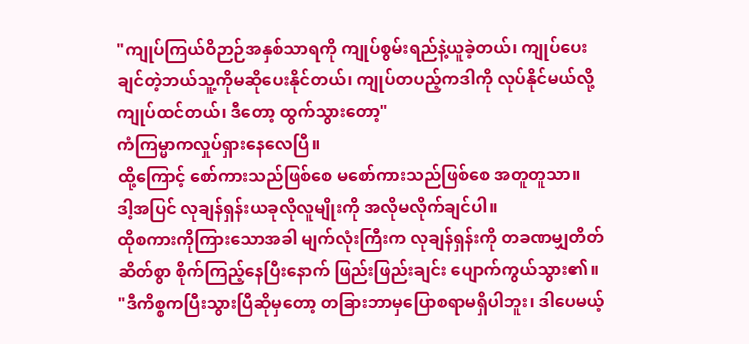"ကျုပ်ကြယ်ဝိဉာဉ်အနှစ်သာရကို ကျုပ်စွမ်းရည်နဲ့ယူခဲ့တယ်၊ ကျုပ်ပေးချင်တဲ့ဘယ်သူ့ကိုမဆိုပေးနိုင်တယ်၊ ကျုပ်တပည့်ကဒါကို လုပ်နိုင်မယ်လို့ကျုပ်ထင်တယ်၊ ဒီတော့ ထွက်သွားတော့"
ကံကြမ္မာကလှုပ်ရှားနေလေပြီ။
ထို့ကြောင့် စော်ကားသည်ဖြစ်စေ မစော်ကားသည်ဖြစ်စေ အတူတူသာ။
ဒါ့အပြင် လုချန်ရှန်းယခုလိုလူမျိုးကို အလိုမလိုက်ချင်ပါ။
ထိုစကားကိုကြားသောအခါ မျက်လုံးကြီးက လုချန်ရှန်းကို တခဏမျှတိတ်ဆိတ်စွာ စိုက်ကြည့်နေပြီးနောက် ဖြည်းဖြည်းချင်း ပျောက်ကွယ်သွား၏။
"ဒီကိစ္စကပြီးသွားပြီဆိုမှတော့ တခြားဘာမှပြောစရာမရှိပါဘူး၊ ဒါပေမယ့်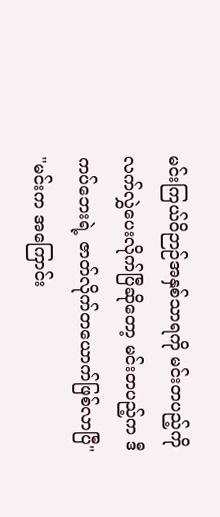မင်းကြယ်ဝိဉာဉ်အနှစ်သာရကို မင်းတပည့်ကို လက်လွှဲပေးလိုက်ပြီဆိုတော့ မင်းတပည့်က ဒီကပ်ဘေးရဲ့ ဇာတ်လိုက်တယောက်ဖြစ်လာပြီ"
"မင်းက အကြောင်း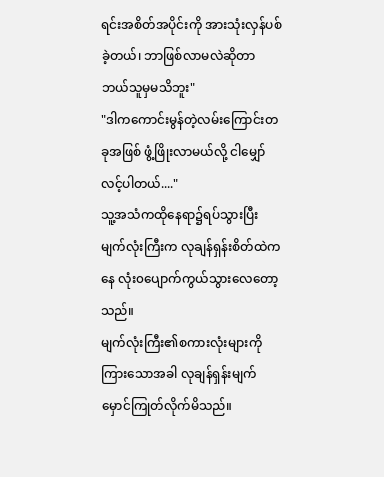ရင်းအစိတ်အပိုင်းကို အားသုံးလှန်ပစ်ခဲ့တယ်၊ ဘာဖြစ်လာမလဲဆိုတာ ဘယ်သူမှမသိဘူး"
"ဒါကကောင်းမွန်တဲ့လမ်းကြောင်းတခုအဖြစ် ဖွံ့ဖြိုးလာမယ်လို့ ငါမျှော်လင့်ပါတယ်...."
သူ့အသံကထိုနေရာ၌ရပ်သွားပြီး မျက်လုံးကြီးက လုချန်ရှန်းစိတ်ထဲကနေ လုံး၀ပျောက်ကွယ်သွားလေတော့သည်။
မျက်လုံးကြီး၏စကားလုံးများကို ကြားသောအခါ လုချန်ရှန်းမျက်မှောင်ကြုတ်လိုက်မိသည်။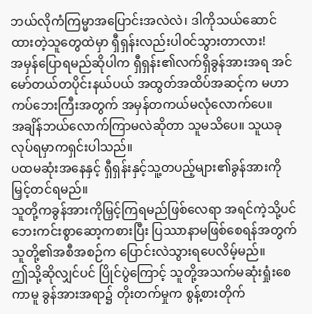ဘယ်လိုကံကြမ္မာအပြောင်းအလဲလဲ၊ ဒါကိုသယ်ဆောင်ထားတဲ့သူတွေထဲမှာ ရှီရှန်းလည်းပါ၀င်သွားတာလား!
အမှန်ပြောရမည်ဆိုပါက ရှီရှန်း၏လက်ရှိခွန်အားအရ အင်မော်တယ်တပိုင်းနယ်ပယ် အထွတ်အထိပ်အဆင့်က မဟာကပ်ဘေးကြီးအတွက် အမှန်တကယ်မလုံလောက်ပေ။
အချိန်ဘယ်လောက်ကြာမလဲဆိုတာ သူမသိပေ။ သူယခုလုပ်ရမှာကရှင်းပါသည်။
ပထမဆုံးအနေနှင့် ရှီရှန်းနှင့်သူ့တပည့်များ၏ခွန်အားကို မြှင့်တင်ရမည်။
သူတို့ကခွန်အားကိုမြှင့်ကြရမည်ဖြစ်လေရာ အရင်ကဲ့သို့ပင် ဘေးကင်းစွာဆော့ကစားပြီး ပြဿာနာမဖြစ်စေရန်အတွက် သူတို့၏အစီအစဉ်က ပြောင်းလဲသွားရပေလိမ့်မည်။
ဤသို့ဆိုလျှင်ပင် ပြိုင်ပွဲကြောင့် သူတို့အသက်မဆုံးရှုံးစေကာမူ ခွန်အားအရာ၌ တိုးတက်မှုက စွန့်စားတိုက်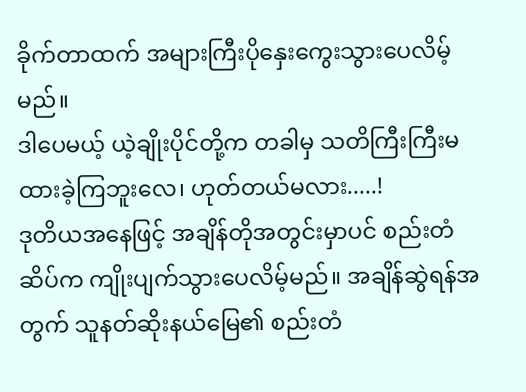ခိုက်တာထက် အများကြီးပိုနှေးကွေးသွားပေလိမ့်မည်။
ဒါပေမယ့် ယဲ့ချိုးပိုင်တို့က တခါမှ သတိကြီးကြီးမထားခဲ့ကြဘူးလေ၊ ဟုတ်တယ်မလား.....!
ဒုတိယအနေဖြင့် အချိန်တိုအတွင်းမှာပင် စည်းတံဆိပ်က ကျိုးပျက်သွားပေလိမ့်မည်။ အချိန်ဆွဲရန်အတွက် သူနတ်ဆိုးနယ်မြေ၏ စည်းတံ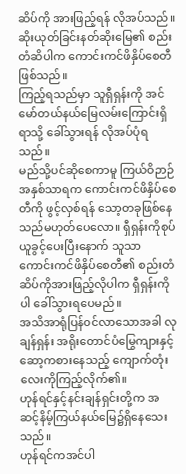ဆိပ်ကို အားဖြည့်ရန် လိုအပ်သည်။
ဆိုးယုတ်ခြင်းနတ်ဆိုးမြေ၏ စည်းတံဆိပါက ကောင်းကင်ဖိနှိပ်စေတီဖြစ်သည်။
ကြည့်ရသည်မှာ သူရှီရှန်းကို အင်မော်တယ်နယ်မြေလမ်းကြောင်းရှိရာသို့ ခေါ်သွားရန် လိုအပ်ပုံရသည်။
မည်သို့ပင်ဆိုစေကာမူ ကြယ်ဝိဉာဉ်အနှစ်သာရက ကောင်းကင်ဖိနှိပ်စေတီကို ဖွင့်လှစ်ရန် သော့တခုဖြစ်နေသည်မဟုတ်ပေလော။ ရှီရှန်းကိုစုပ်ယူခွင့်ပေးပြီးနောက် သူသာ ကောင်းကင်ဖိနှိပ်စေတီ၏ စည်းတံဆိပ်ကိုအားဖြည့်လိုပါက ရှီရှန်းကိုပါ ခေါ်သွားရပေမည်။
အသိအာရုံပြန်၀င်လာသောအခါ လုချန်ရှန်း အရိုးတောင်ပံမြွေကျားနှင့်ဆော့ကစားနေသည့် ကျောက်တုံးလေးကိုကြည့်လိုက်၏။
ဟုန်ရင်နှင့်နင်းချန်ရှင်းတို့က အဆင့်နိမ့်ကြယ်နယ်မြေ၌ရှိနေသေးသည်။
ဟုန်ရင်ကအင်ပါ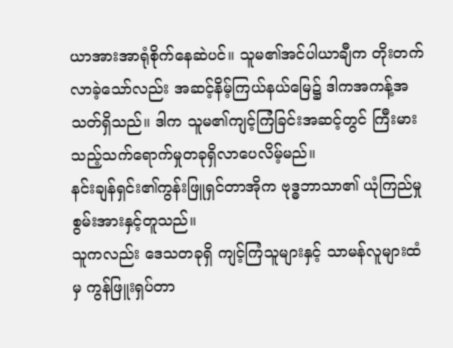ယာအားအာရုံစိုက်နေဆဲပင်။ သူမ၏အင်ပါယာချီက တိုးတက်လာခဲ့သော်လည်း အဆင့်နိမ့်ကြယ်နယ်မြေ၌ ဒါကအကန့်အသတ်ရှိသည်။ ဒါက သူမ၏ကျင့်ကြံခြင်းအဆင့်တွင် ကြီးမားသည့်သက်ရောက်မှုတခုရှိလာပေလိမ့်မည်။
နင်းချန်ရှင်း၏ကွန်းဖြူရှင်တာအိုက ဗုဒ္ဓဘာသာ၏ ယုံကြည်မှုစွမ်းအားနှင့်တူသည်။
သူကလည်း ဒေသတခုရှိ ကျင့်ကြံသူများနှင့် သာမန်လူများထံမှ ကွန်ဖြူးရှပ်တာ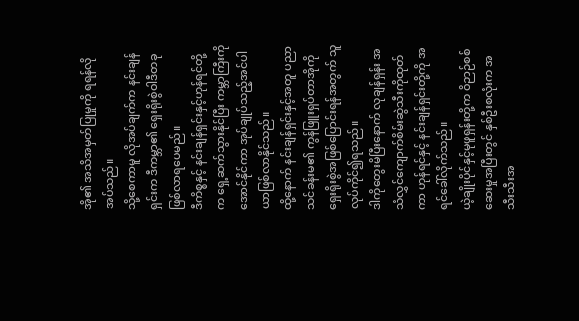အို၏ အသိအမှတ်ပြုမှုကို ရရန်လိုအပ်သည်။
သို့စေကာမူ လိုအပ်ချက်က နင်းချန်ရှင်းက ဒီကမ္ဘာ၏ ရှေးရိုးစွဲဝါဒီတခုဖြစ်လာရပေမည်။
ဒီကိစ္စနှင့် နင်းချန်ရှင်းနှင့်ဟုန်ရင်တို့က ရှေ့ဆက်သွားနိုင်ပြီး ကမ္ဘာကြီးကို အောင်နိုင်ကာ အုပ်ချုပ်သည့်အင်ပါယာဖြစ်လာနိုင်သည်။
ထို့နောက် နင်းချန်ရှင်းနှင့်အတူ ပညာသင်ခန်းမ၏ ကွန်ဖြူးရှပ်တာအိုကို ရှေးရိုးစွဲအဖြစ်ပြောင်းရန်အတွက် သူလုပ်ကိုင်၍ရသည်။
ဒါကိုတွေးမိပြီးနောက် လုချန်ရှန်း အသံလွှင်ကျောက်စိမ်းဆွဲသီးကိုထုတ်ကာ ဟုန်ရင်နှင့် နင်းချန်ရှင်းတို့ကို အရင်ခေါ်လိုက်သည်။
ယဲ့ချိုးပိုင်နှင့်မုဖူရှန်းတို့က ဝိဉာဉ်စစ်ဆေးမှုအပြီးတွင် နှစ်ဦးစလုံးက အသီးသီးအ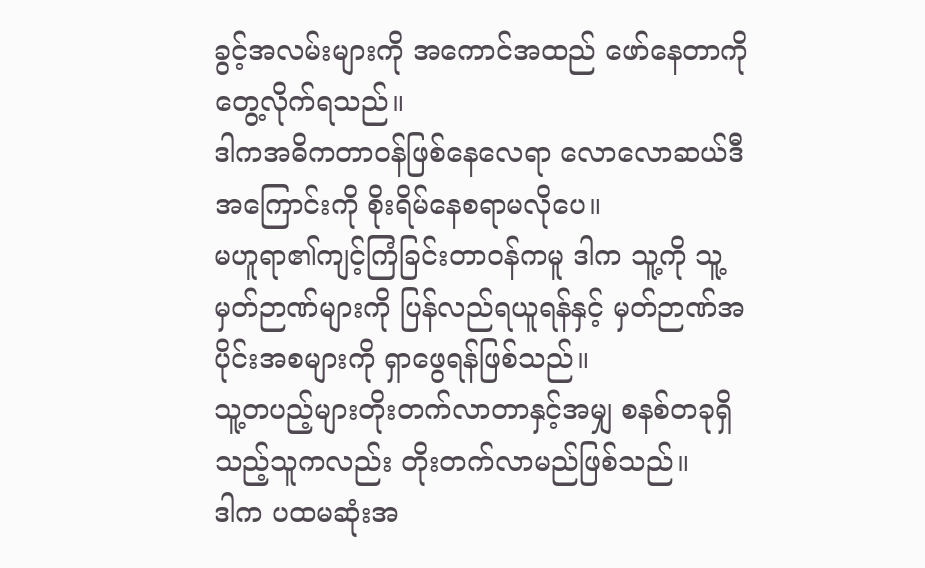ခွင့်အလမ်းများကို အကောင်အထည် ဖော်နေတာကို တွေ့လိုက်ရသည်။
ဒါကအဓိကတာ၀န်ဖြစ်နေလေရာ လောလောဆယ်ဒီအကြောင်းကို စိုးရိမ်နေစရာမလိုပေ။
မဟူရာ၏ကျင့်ကြံခြင်းတာ၀န်ကမူ ဒါက သူ့ကို သူ့မှတ်ဉာဏ်များကို ပြန်လည်ရယူရန်နှင့် မှတ်ဉာဏ်အပိုင်းအစများကို ရှာဖွေရန်ဖြစ်သည်။
သူ့တပည့်များတိုးတက်လာတာနှင့်အမျှ စနစ်တခုရှိသည့်သူကလည်း တိုးတက်လာမည်ဖြစ်သည်။
ဒါက ပထမဆုံးအ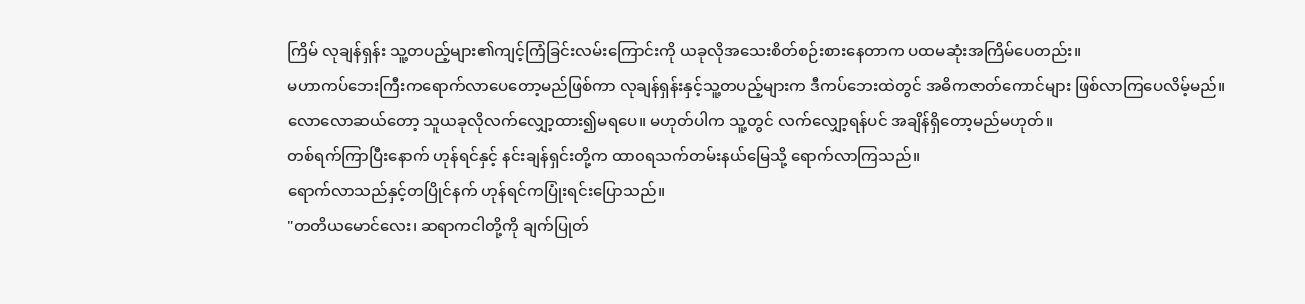ကြိမ် လုချန်ရှန်း သူ့တပည့်များ၏ကျင့်ကြံခြင်းလမ်းကြောင်းကို ယခုလိုအသေးစိတ်စဉ်းစားနေတာက ပထမဆုံးအကြိမ်ပေတည်း။
မဟာကပ်ဘေးကြီးကရောက်လာပေတော့မည်ဖြစ်ကာ လုချန်ရှန်းနှင့်သူ့တပည့်များက ဒီကပ်ဘေးထဲတွင် အဓိကဇာတ်ကောင်များ ဖြစ်လာကြပေလိမ့်မည်။
လောလောဆယ်တော့ သူယခုလိုလက်လျှော့ထား၍မရပေ။ မဟုတ်ပါက သူ့တွင် လက်လျှော့ရန်ပင် အချိန်ရှိတော့မည်မဟုတ်။
တစ်ရက်ကြာပြီးနောက် ဟုန်ရင်နှင့် နင်းချန်ရှင်းတို့က ထာ၀ရသက်တမ်းနယ်မြေသို့ ရောက်လာကြသည်။
ရောက်လာသည်နှင့်တပြိုင်နက် ဟုန်ရင်ကပြုံးရင်းပြောသည်။
"တတိယမောင်လေး၊ ဆရာကငါတို့ကို ချက်ပြုတ်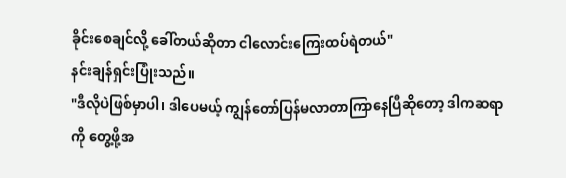ခိုင်းစေချင်လို့ ခေါ်တယ်ဆိုတာ ငါလောင်းကြေးထပ်ရဲတယ်"
နင်းချန်ရှင်းပြုံးသည်။
"ဒီလိုပဲဖြစ်မှာပါ၊ ဒါပေမယ့် ကျွန်တော်ပြန်မလာတာကြာနေပြီဆိုတော့ ဒါကဆရာကို တွေ့ဖို့အ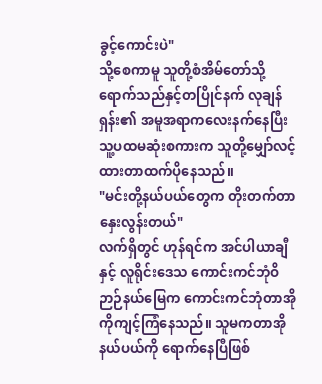ခွင့်ကောင်းပဲ"
သို့စေကာမူ သူတို့စံအိမ်တော်သို့ရောက်သည်နှင့်တပြိုင်နက် လုချန်ရှန်း၏ အမူအရာကလေးနက်နေပြီး သူ့ပထမဆုံးစကားက သူတို့မျှော်လင့်ထားတာထက်ပိုနေသည်။
"မင်းတို့နယ်ပယ်တွေက တိုးတက်တာနှေးလွန်းတယ်"
လက်ရှိတွင် ဟုန်ရင်က အင်ပါယာချီနှင့် လူရိုင်းဒေသ ကောင်းကင်ဘုံဝိဉာဉ်နယ်မြေက ကောင်းကင်ဘုံတာအိုကိုကျင့်ကြံနေသည်။ သူမကတာအိုနယ်ပယ်ကို ရောက်နေပြီဖြစ်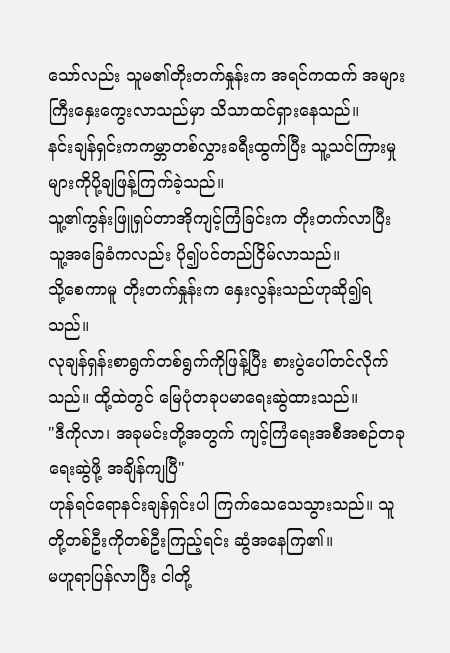သော်လည်း သူမ၏တိုးတက်နှုန်းက အရင်ကထက် အများကြီးနှေးကွေးလာသည်မှာ သိသာထင်ရှားနေသည်။
နင်းချန်ရှင်းကကမ္ဘာတစ်လွှားခရီးထွက်ပြီး သူ့သင်ကြားမှုများကိုပို့ချဖြန့်ကြက်ခဲ့သည်။
သူ့၏ကွန်းဖြူရှပ်တာအိုကျင့်ကြံခြင်းက တိုးတက်လာပြီး သူ့အခြေခံကလည်း ပို၍ပင်တည်ငြိမ်လာသည်။
သို့စေကာမူ တိုးတက်နှုန်းက နှေးလွန်းသည်ဟုဆို၍ရသည်။
လုချန်ရှန်းစာရွက်တစ်ရွက်ကိုဖြန့်ပြီး စားပွဲပေါ်တင်လိုက်သည်။ ထို့ထဲတွင် မြေပုံတခုပမာရေးဆွဲထားသည်။
"ဒီကိုလာ၊ အခုမင်းတို့အတွက် ကျင့်ကြံရေးအစီအစဉ်တခုရေးဆွဲဖို့ အချိန်ကျပြီ"
ဟုန်ရင်ရောနင်းချန်ရှင်းပါ ကြက်သေသေသွားသည်။ သူတို့တစ်ဦးကိုတစ်ဦးကြည့်ရင်း ဆွံအနေကြ၏။
မဟူရာပြန်လာပြီး ငါတို့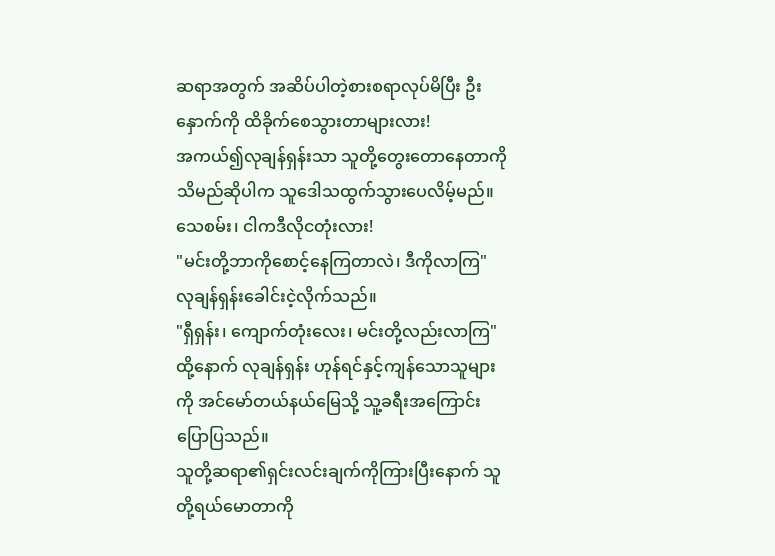ဆရာအတွက် အဆိပ်ပါတဲ့စားစရာလုပ်မိပြီး ဦးနှောက်ကို ထိခိုက်စေသွားတာများလား!
အကယ်၍လုချန်ရှန်းသာ သူတို့တွေးတောနေတာကိုသိမည်ဆိုပါက သူဒေါသထွက်သွားပေလိမ့်မည်။
သေစမ်း၊ ငါကဒီလိုငတုံးလား!
"မင်းတို့ဘာကိုစောင့်နေကြတာလဲ၊ ဒီကိုလာကြ"
လုချန်ရှန်းခေါင်းငဲ့လိုက်သည်။
"ရှီရှန်း၊ ကျောက်တုံးလေး၊ မင်းတို့လည်းလာကြ"
ထို့နောက် လုချန်ရှန်း ဟုန်ရင်နှင့်ကျန်သောသူများကို အင်မော်တယ်နယ်မြေသို့ သူ့ခရီးအကြောင်းပြောပြသည်။
သူတို့ဆရာ၏ရှင်းလင်းချက်ကိုကြားပြီးနောက် သူတို့ရယ်မောတာကို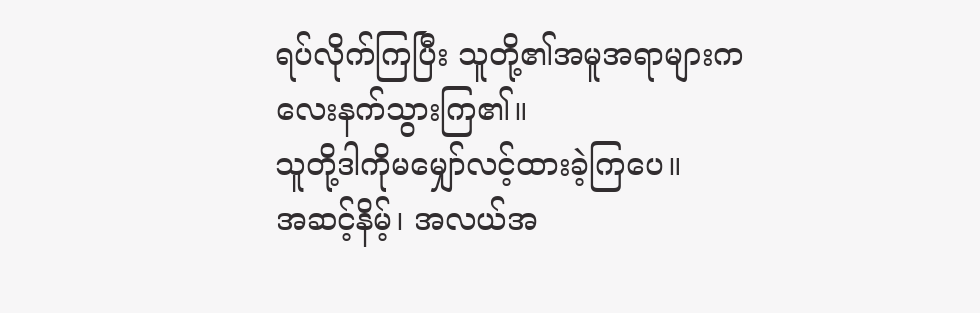ရပ်လိုက်ကြပြီး သူတို့၏အမူအရာများက လေးနက်သွားကြ၏။
သူတို့ဒါကိုမမျှော်လင့်ထားခဲ့ကြပေ။
အဆင့်နိမ့်၊ အလယ်အ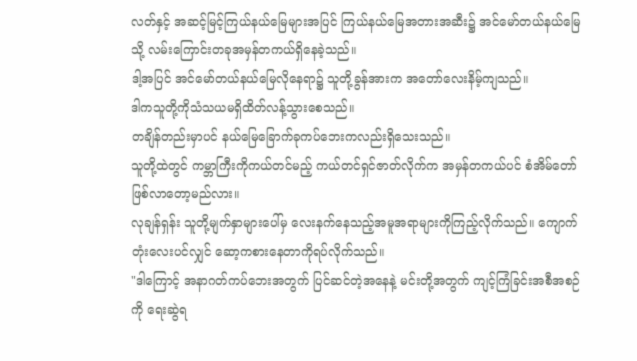လတ်နှင့် အဆင့်မြင့်ကြယ်နယ်မြေများအပြင် ကြယ်နယ်မြေအတားအဆီး၌ အင်မော်တယ်နယ်မြေသို့ လမ်းကြောင်းတခုအမှန်တကယ်ရှိနေခဲ့သည်။
ဒါ့အပြင် အင်မော်တယ်နယ်မြေလိုနေရာ၌ သူတို့ခွန်အားက အတော်လေးနိမ့်ကျသည်။
ဒါကသူတို့ကိုသံသယမရှိထိတ်လန့်သွားစေသည်။
တချိန်တည်းမှာပင် နယ်မြေခြောက်ခုကပ်ဘေးကလည်းရှိသေးသည်။
သူတို့ထဲတွင် ကမ္ဘာကြီးကိုကယ်တင်မည့် ကယ်တင်ရှင်ဇာတ်လိုက်က အမှန်တကယ်ပင် စံအိမ်တော်ဖြစ်လာတော့မည်လား။
လုချန်ရှန်း သူတို့မျက်နှာများပေါ်မှ လေးနက်နေသည့်အမူအရာများကိုကြည့်လိုက်သည်။ ကျောက်တုံးလေးပင်လျှင် ဆော့ကစားနေတာကိုရပ်လိုက်သည်။
"ဒါကြောင့် အနာဂတ်ကပ်ဘေးအတွက် ပြင်ဆင်တဲ့အနေနဲ့ မင်းတို့အတွက် ကျင့်ကြံခြင်းအစီအစဉ်ကို ရေးဆွဲရ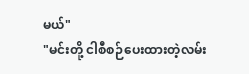မယ်"
"မင်းတို့ ငါစီစဉ်ပေးထားတဲ့လမ်း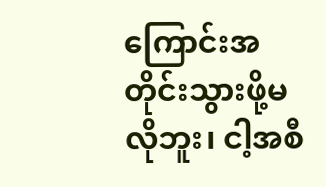ကြောင်းအတိုင်းသွားဖို့မလိုဘူး၊ ငါ့အစီ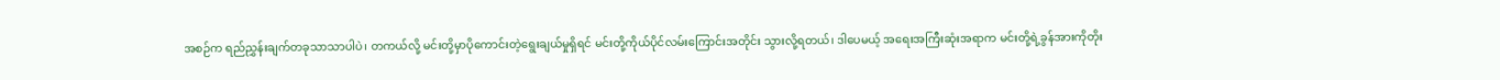အစဉ်က ရည်ညွှန်းချက်တခုသာသာပါပဲ၊ တကယ်လို့ မင်းတို့မှာပိုကောင်းတဲ့ရွေးချယ်မှုရှိရင် မင်းတို့ကိုယ်ပိုင်လမ်းကြောင်းအတိုင်း သွားလို့ရတယ်၊ ဒါပေမယ့် အရေးအကြီးဆုံးအရာက မင်းတို့ရဲ့ခွန်အားကိုတိုး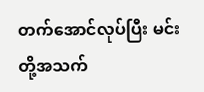တက်အောင်လုပ်ပြီး မင်းတို့အသက်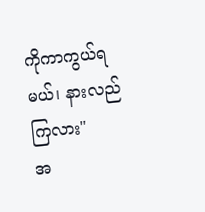ကိုကာကွယ်ရမယ်၊ နားလည်ကြလား"
အ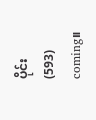ပိုင်း(593) coming။